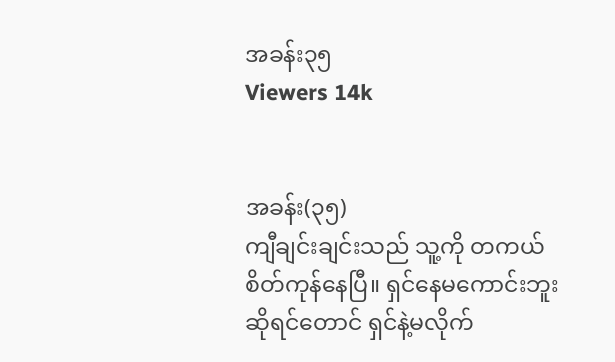အခန်း၃၅
Viewers 14k


အခန်း(၃၅)
ကျီချင်းချင်းသည် သူ့ကို တကယ်စိတ်ကုန်နေပြီ။ ရှင်နေမကောင်းဘူးဆိုရင်တောင် ရှင်နဲ့မလိုက်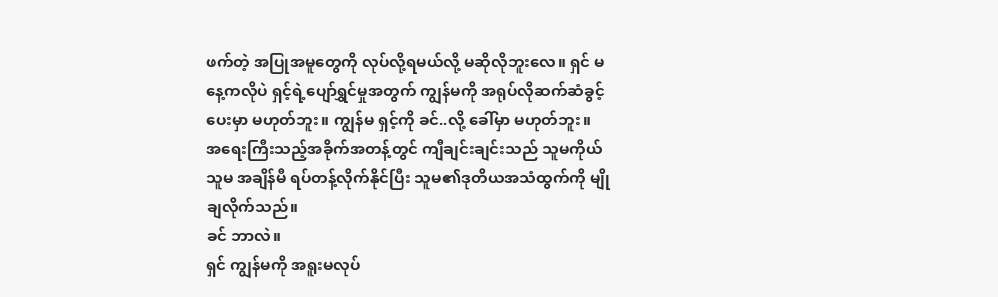ဖက်တဲ့ အပြုအမူတွေကို လုပ်လို့ရမယ်လို့ မဆိုလိုဘူးလေ။ ရှင် မနေ့ကလိုပဲ ရှင့်ရဲ့ပျော်ရွှင်မှုအတွက် ကျွန်မကို အရုပ်လိုဆက်ဆံခွင့်ပေးမှာ မဟုတ်ဘူး။ ကျွန်မ ရှင့်ကို ခင်..လို့ ခေါ်မှာ မဟုတ်ဘူး။
အရေးကြီးသည့်အခိုက်အတန့်တွင် ကျီချင်းချင်းသည် သူမကိုယ်သူမ အချိန်မီ ရပ်တန့်လိုက်နိုင်ပြီး သူမ၏ဒုတိယအသံထွက်ကို မျိုချလိုက်သည်။
ခင် ဘာလဲ။
ရှင် ကျွန်မကို အရူးမလုပ်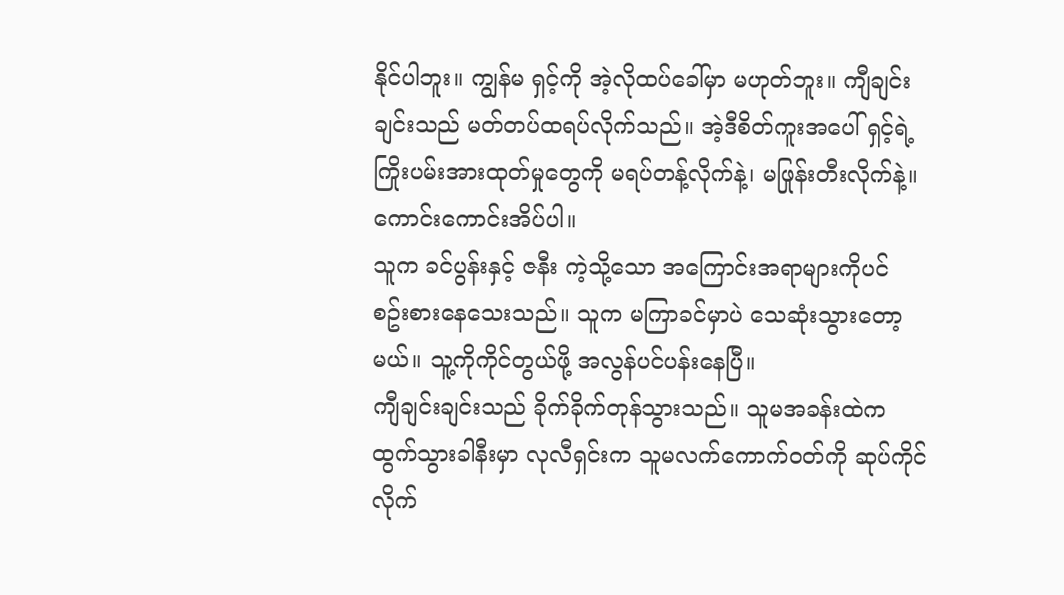နိုင်ပါဘူး။ ကျွန်မ ရှင့်ကို အဲ့လိုထပ်ခေါ်မှာ မဟုတ်ဘူး။ ကျီချင်းချင်းသည် မတ်တပ်ထရပ်လိုက်သည်။ အဲ့ဒီစိတ်ကူးအပေါ် ရှင့်ရဲ့ကြိုးပမ်းအားထုတ်မှုတွေကို မရပ်တန့်လိုက်နဲ့၊ မဖြုန်းတီးလိုက်နဲ့။ ကောင်းကောင်းအိပ်ပါ။
သူက ခင်ပွန်းနှင့် ဇနီး ကဲ့သို့သော အကြောင်းအရာများကိုပင် စဥ်းစားနေသေးသည်။ သူက မကြာခင်မှာပဲ သေဆုံးသွားတော့မယ်။ သူ့ကိုကိုင်တွယ်ဖို့ အလွန်ပင်ပန်းနေပြီ။
ကျီချင်းချင်းသည် ခိုက်ခိုက်တုန်သွားသည်။ သူမအခန်းထဲက ထွက်သွားခါနီးမှာ လုလီရှင်းက သူမလက်ကောက်ဝတ်ကို ဆုပ်ကိုင်လိုက်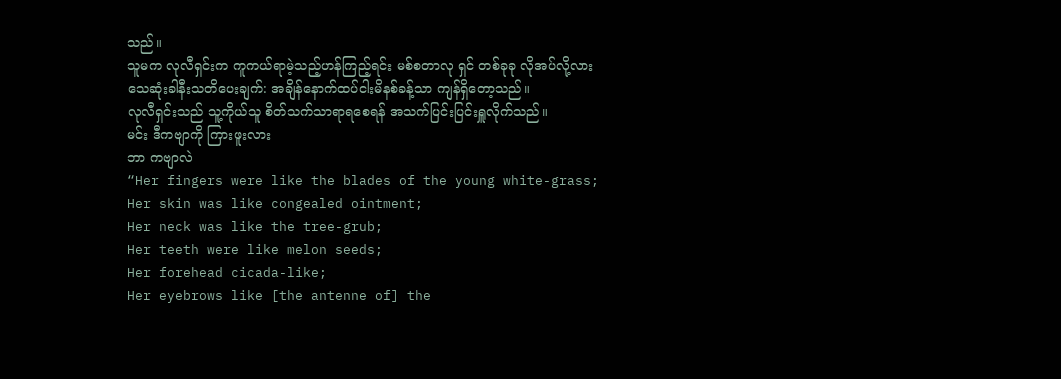သည်။
သူမက လုလီရှင်းက ကူကယ်ရာမဲ့သည့်ဟန်ကြည့်ရင်း မစ်စတာလု ရှင် တစ်ခုခု လိုအပ်လို့လား
သေဆုံးခါနီးသတိပေးချက်: အချိန်နောက်ထပ်ငါးမိနစ်ခန့်သာ ကျန်ရှိတော့သည်။
လုလီရှင်းသည် သူ့ကိုယ်သူ စိတ်သက်သာရာရစေရန် အသက်ပြင်းပြင်းရှူလိုက်သည်။
မင်း ဒီကဗျာကို ကြားဖူးလား
ဘာ ကဗျာလဲ
“Her fingers were like the blades of the young white-grass;
Her skin was like congealed ointment;
Her neck was like the tree-grub;
Her teeth were like melon seeds;
Her forehead cicada-like;
Her eyebrows like [the antenne of] the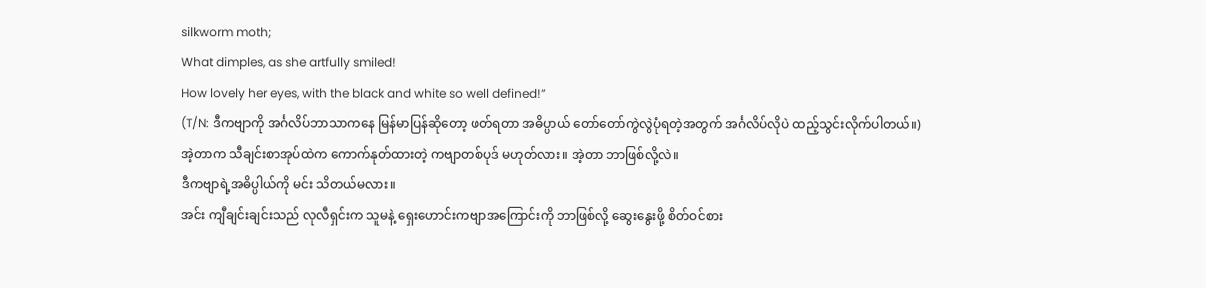silkworm moth;
What dimples, as she artfully smiled!
How lovely her eyes, with the black and white so well defined!”
(T/N: ဒီကဗျာကို အင်္ဂလိပ်ဘာသာကနေ မြန်မာပြန်ဆိုတော့ ဖတ်ရတာ အဓိပ္ပာယ် တော်တော်ကွဲလွဲပုံရတဲ့အတွက် အင်္ဂလိပ်လိုပဲ ထည့်သွင်းလိုက်ပါတယ်။)
အဲ့တာက သီချင်းစာအုပ်ထဲက ကောက်နုတ်ထားတဲ့ ကဗျာတစ်ပုဒ် မဟုတ်လား။ အဲ့တာ ဘာဖြစ်လို့လဲ။
ဒီကဗျာရဲ့အဓိပ္ပါယ်ကို မင်း သိတယ်မလား။
အင်း ကျီချင်းချင်းသည် လုလီရှင်းက သူမနဲ့ ရှေးဟောင်းကဗျာအကြောင်းကို ဘာဖြစ်လို့ ဆွေးနွေးဖို့ စိတ်ဝင်စား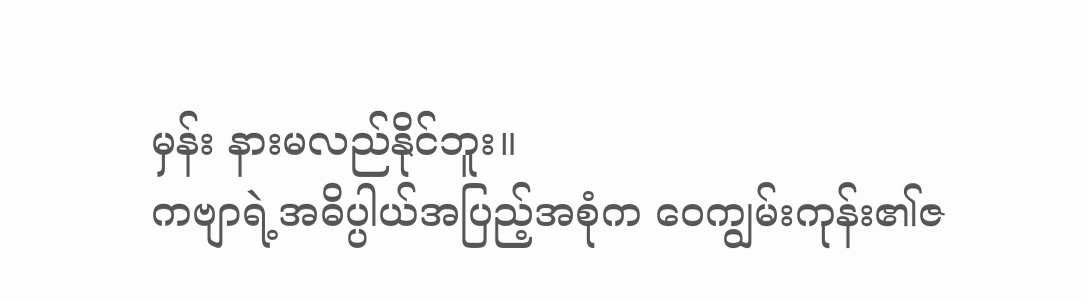မှန်း နားမလည်နိုင်ဘူး။
ကဗျာရဲ့အဓိပ္ပါယ်အပြည့်အစုံက ဝေကျွမ်းကုန်း၏ဇ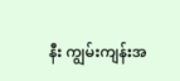နီး ကျွမ်းကျန်းအ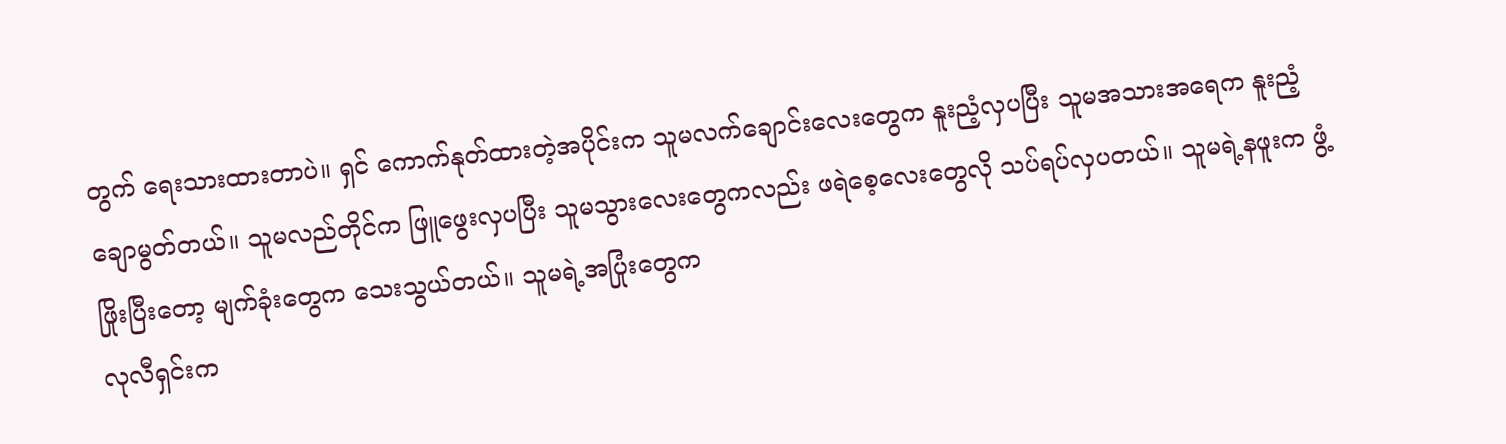တွက် ရေးသားထားတာပဲ။ ရှင် ကောက်နုတ်ထားတဲ့အပိုင်းက သူမလက်ချောင်းလေးတွေက နူးညံ့လှပပြီး သူမအသားအရေက နူးညံ့ချောမွတ်တယ်။ သူမလည်တိုင်က ဖြူဖွေးလှပပြီး သူမသွားလေးတွေကလည်း ဖရဲစေ့လေးတွေလို သပ်ရပ်လှပတယ်။ သူမရဲ့နဖူးက ဖွံ့ဖြိုးပြီးတော့ မျက်ခုံးတွေက သေးသွယ်တယ်။ သူမရဲ့အပြုံးတွေက
လုလီရှင်းက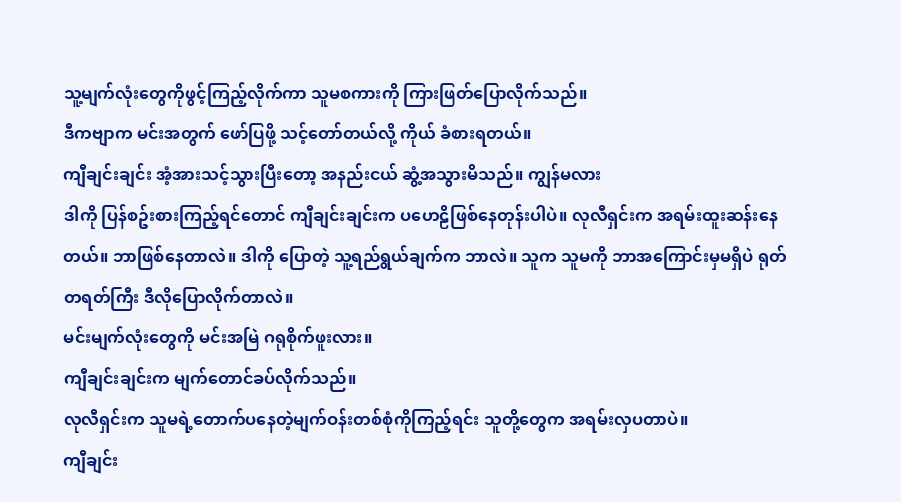သူ့မျက်လုံးတွေကိုဖွင့်ကြည့်လိုက်ကာ သူမစကားကို ကြားဖြတ်ပြောလိုက်သည်။
ဒီကဗျာက မင်းအတွက် ဖော်ပြဖို့ သင့်တော်တယ်လို့ ကိုယ် ခံစားရတယ်။
ကျီချင်းချင်း အံ့အားသင့်သွားပြီးတော့ အနည်းငယ် ဆွံ့အသွားမိသည်။ ကျွန်မလား
ဒါကို ပြန်စဥ်းစားကြည့်ရင်တောင် ကျီချင်းချင်းက ပဟေဠိဖြစ်နေတုန်းပါပဲ။ လုလီရှင်းက အရမ်းထူးဆန်းနေတယ်။ ဘာဖြစ်နေတာလဲ။ ဒါကို ပြောတဲ့ သူ့ရည်ရွယ်ချက်က ဘာလဲ။ သူက သူမကို ဘာအကြောင်းမှမရှိပဲ ရုတ်တရတ်ကြီး ဒီလိုပြောလိုက်တာလဲ။
မင်းမျက်လုံးတွေကို မင်းအမြဲ ဂရုစိုက်ဖူးလား။
ကျီချင်းချင်းက မျက်တောင်ခပ်လိုက်သည်။
လုလီရှင်းက သူမရဲ့တောက်ပနေတဲ့မျက်ဝန်းတစ်စုံကိုကြည့်ရင်း သူတို့တွေက အရမ်းလှပတာပဲ။
ကျီချင်း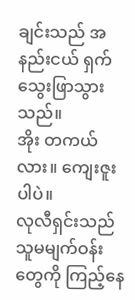ချင်းသည် အနည်းငယ် ရှက်သွေးဖြာသွားသည်။
အိုး တကယ်လား။ ကျေးဇူးပါပဲ။
လုလီရှင်းသည် သူမမျက်ဝန်းတွေကို ကြည့်နေ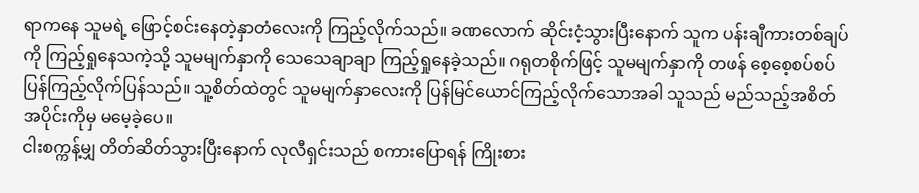ရာကနေ သူမရဲ့ ဖြောင့်စင်းနေတဲ့နှာတံလေးကို ကြည့်လိုက်သည်။ ခဏလောက် ဆိုင်းငံ့သွားပြီးနောက် သူက ပန်းချီကားတစ်ချပ်ကို ကြည့်ရှုနေသကဲ့သို့ သူမမျက်နှာကို သေသေချာချာ ကြည့်ရှုနေခဲ့သည်။ ဂရုတစိုက်ဖြင့် သူမမျက်နှာကို တဖန် စေ့စေ့စပ်စပ် ပြန်ကြည့်လိုက်ပြန်သည်။ သူ့စိတ်ထဲတွင် သူမမျက်နှာလေးကို ပြန်မြင်ယောင်ကြည့်လိုက်သောအခါ သူသည် မည်သည့်အစိတ်အပိုင်းကိုမှ မမေ့ခဲ့ပေ။
ငါးစက္ကန့်မျှ တိတ်ဆိတ်သွားပြီးနောက် လုလီရှင်းသည် စကားပြောရန် ကြိုးစား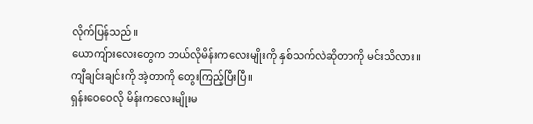လိုက်ပြန်သည်။
ယောကျ်ားလေးတွေက ဘယ်လိုမိန်းကလေးမျိုးကို နှစ်သက်လဲဆိုတာကို မင်းသိလား။
ကျီချင်းချင်းကို အဲ့တာကို တွေးကြည့်ပြီးပြီ။
ရှန်းဝေဝေလို မိန်းကလေးမျိုးမ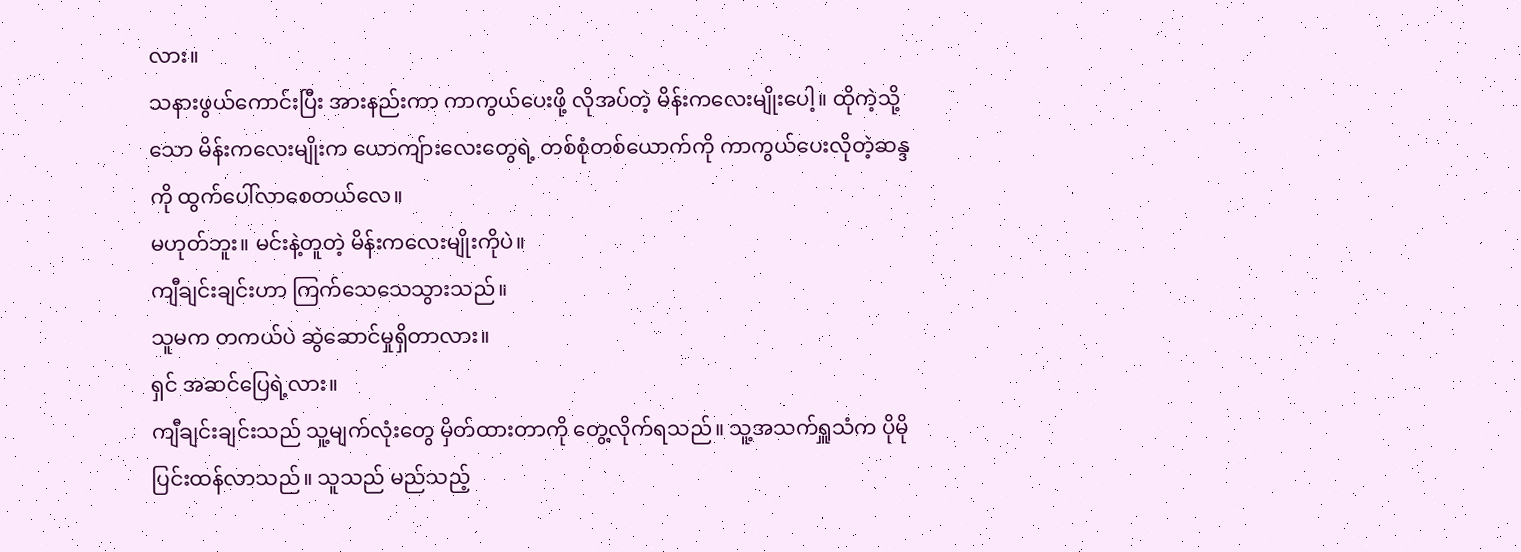လား။
သနားဖွယ်ကောင်းပြီး အားနည်းကာ ကာကွယ်ပေးဖို့ လိုအပ်တဲ့ မိန်းကလေးမျိုးပေါ့။ ထိုကဲ့သို့သော မိန်းကလေးမျိုးက ယောကျ်ားလေးတွေရဲ့ တစ်စုံတစ်ယောက်ကို ကာကွယ်ပေးလိုတဲ့ဆန္ဒကို ထွက်ပေါ်လာစေတယ်လေ။
မဟုတ်ဘူး။ မင်းနဲ့တူတဲ့ မိန်းကလေးမျိုးကိုပဲ။
ကျီချင်းချင်းဟာ ကြက်သေသေသွားသည်။
သူမက တကယ်ပဲ ဆွဲဆောင်မှုရှိတာလား။
ရှင် အဆင်ပြေရဲ့လား။
ကျီချင်းချင်းသည် သူ့မျက်လုံးတွေ မှိတ်ထားတာကို‌ တွေ့လိုက်ရသည်။ သူ့အသက်ရှူသံက ပိုမိုပြင်းထန်လာသည်။ သူသည် မည်သည့်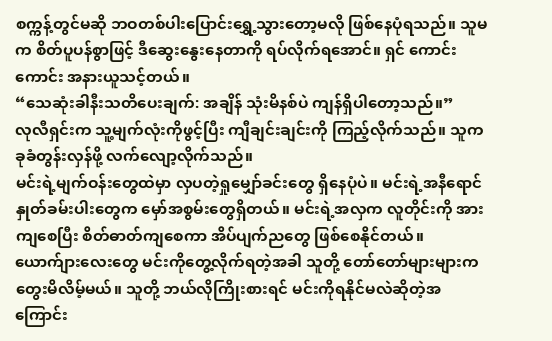စက္ကန့်တွင်မဆို ဘဝတစ်ပါးပြောင်းရွှေ့သွားတော့မလို ဖြစ်နေပုံရသည်။ သူမက စိတ်ပူပန်စွာဖြင့် ဒီဆွေးနွေးနေတာကို ရပ်လိုက်ရအောင်။ ရှင် ကောင်းကောင်း အနားယူသင့်တယ်။
“သေဆုံးခါနီးသတိပေးချက်: အချိန် သုံးမိနစ်ပဲ ကျန်ရှိပါတော့သည်။”
လုလီရှင်းက သူ့မျက်လုံးကိုဖွင့်ပြီး ကျီချင်းချင်းကို ကြည့်လိုက်သည်။ သူက ခုခံတွန်းလှန်ဖို့ လက်လျော့လိုက်သည်။
မင်းရဲ့မျက်ဝန်းတွေထဲမှာ လှပတဲ့ရှုမျှော်ခင်းတွေ ရှိနေပုံပဲ။ မင်းရဲ့အနီရောင်နှုတ်ခမ်းပါးတွေက မှော်အစွမ်းတွေရှိတယ်။ မင်းရဲ့အလှက လူတိုင်းကို အားကျစေပြီး စိတ်ဓာတ်ကျစေကာ အိပ်ပျက်ညတွေ ဖြစ်စေနိုင်တယ်။ ယောက်ျားလေးတွေ မင်းကိုတွေ့လိုက်ရတဲ့အခါ သူတို့ တော်တော်များများက တွေးမိလိမ့်မယ်။ သူတို့ ဘယ်လိုကြိုးစားရင် မင်းကိုရနိုင်မလဲဆိုတဲ့အကြောင်း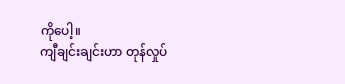ကိုပေါ့။
ကျီချင်းချင်းဟာ တုန်လှုပ်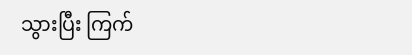သွားပြီး ကြက်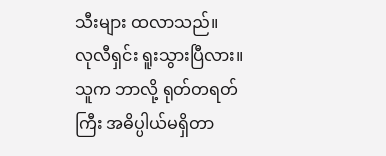သီးများ ထလာသည်။
လုလီရှင်း ရူးသွားပြီလား။
သူက ဘာလို့ ရုတ်တရတ်ကြီး အဓိပ္ပါယ်မရှိတာ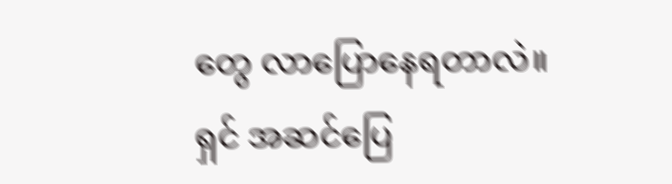တွေ လာပြောနေရတာလဲ။
ရှင် အဆင်ပြေ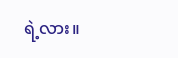ရဲ့လား။